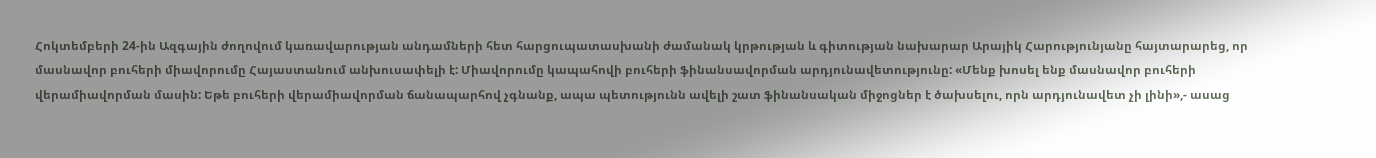Հոկտեմբերի 24-ին Ազգային ժողովում կառավարության անդամների հետ հարցուպատասխանի ժամանակ կրթության և գիտության նախարար Արայիկ Հարությունյանը հայտարարեց, որ մասնավոր բուհերի միավորումը Հայաստանում անխուսափելի է: Միավորումը կապահովի բուհերի ֆինանսավորման արդյունավետությունը: «Մենք խոսել ենք մասնավոր բուհերի վերամիավորման մասին: Եթե բուհերի վերամիավորման ճանապարհով չգնանք, ապա պետությունն ավելի շատ ֆինանսական միջոցներ է ծախսելու, որն արդյունավետ չի լինի»,- ասաց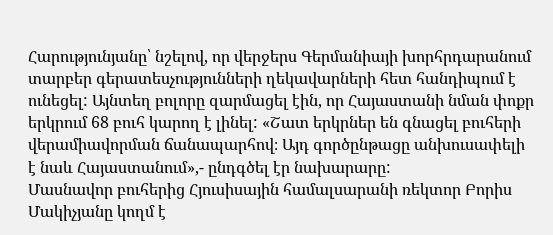Հարությունյանը՝ նշելով, որ վերջերս Գերմանիայի խորհրդարանում տարբեր գերատեսչությունների ղեկավարների հետ հանդիպում է ունեցել: Այնտեղ բոլորը զարմացել էին, որ Հայաստանի նման փոքր երկրում 68 բուհ կարող է լինել: «Շատ երկրներ են գնացել բուհերի վերամիավորման ճանապարհով։ Այդ գործընթացը անխուսափելի է նաև Հայաստանում»,- ընդգծել էր նախարարը:
Մասնավոր բուհերից Հյուսիսային համալսարանի ռեկտոր Բորիս Մակիչյանը կողմ է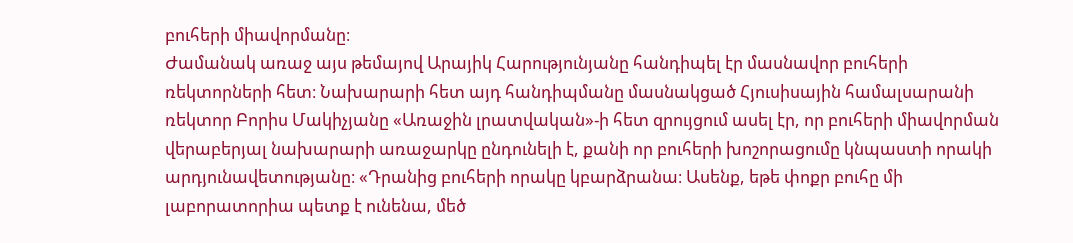բուհերի միավորմանը։
Ժամանակ առաջ այս թեմայով Արայիկ Հարությունյանը հանդիպել էր մասնավոր բուհերի ռեկտորների հետ։ Նախարարի հետ այդ հանդիպմանը մասնակցած Հյուսիսային համալսարանի ռեկտոր Բորիս Մակիչյանը «Առաջին լրատվական»-ի հետ զրույցում ասել էր, որ բուհերի միավորման վերաբերյալ նախարարի առաջարկը ընդունելի է, քանի որ բուհերի խոշորացումը կնպաստի որակի արդյունավետությանը։ «Դրանից բուհերի որակը կբարձրանա։ Ասենք, եթե փոքր բուհը մի լաբորատորիա պետք է ունենա, մեծ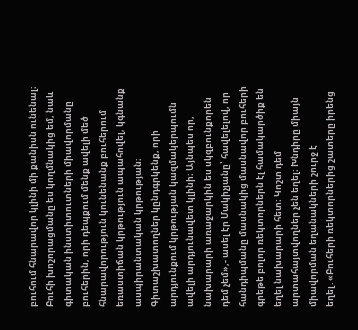բուհում հնարավոր կլինի մի քանիսն ունենալ։ Բուհի խոշորացմանը ես կողմնակից եմ, նաև գիտական ինստիտուտների միավորմանը բուհերին, որի դեպքում մենք ավելի մեծ հնարավորություն կունենանք բուհերում եռաստիճան կրթություն ապահովել, կգնանք ասպիրանտական կրթության։ Գիտաշխատողներ կընդգրկենք, որի արդյունքում կրթության կազմակերպումն ավելի արդյունավետ կլինի։ Այնպես որ, նախարարի առաջարկին ես սկզբունքորեն դեմ չեմ»,- ասել էր Մակիչյանը՝ հավելելով, որ հանդիպմանը մասնակից մասնավոր բուհերի գրեթե բոլոր ռեկտորներն էլ համակարծիք են եղել նախարարի հետ։ Կոշտ դեմ արտահայտվողներ չեն եղել։ Խնդիրը միայն միավորման եղանակների շուրջ է եղել․«Բուհերի ռեկտորներից շատերը իրենց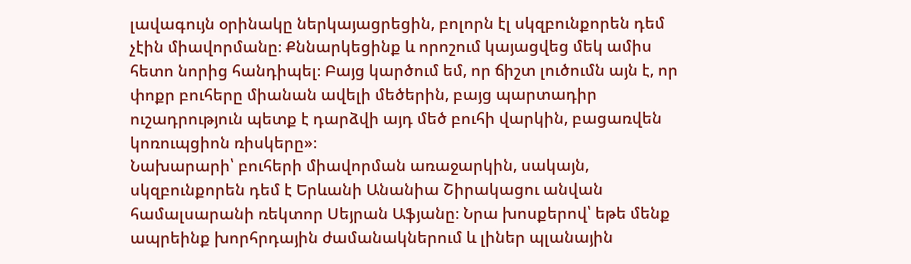լավագույն օրինակը ներկայացրեցին, բոլորն էլ սկզբունքորեն դեմ չէին միավորմանը։ Քննարկեցինք և որոշում կայացվեց մեկ ամիս հետո նորից հանդիպել։ Բայց կարծում եմ, որ ճիշտ լուծումն այն է, որ փոքր բուհերը միանան ավելի մեծերին, բայց պարտադիր ուշադրություն պետք է դարձվի այդ մեծ բուհի վարկին, բացառվեն կոռուպցիոն ռիսկերը»։
Նախարարի՝ բուհերի միավորման առաջարկին, սակայն, սկզբունքորեն դեմ է Երևանի Անանիա Շիրակացու անվան համալսարանի ռեկտոր Սեյրան Աֆյանը։ Նրա խոսքերով՝ եթե մենք ապրեինք խորհրդային ժամանակներում և լիներ պլանային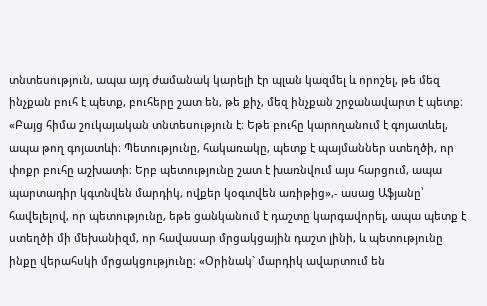տնտեսություն, ապա այդ ժամանակ կարելի էր պլան կազմել և որոշել, թե մեզ ինչքան բուհ է պետք, բուհերը շատ են, թե քիչ, մեզ ինչքան շրջանավարտ է պետք։ «Բայց հիմա շուկայական տնտեսություն է։ Եթե բուհը կարողանում է գոյատևել, ապա թող գոյատևի։ Պետությունը, հակառակը, պետք է պայմաններ ստեղծի, որ փոքր բուհը աշխատի։ Երբ պետությունը շատ է խառնվում այս հարցում, ապա պարտադիր կգտնվեն մարդիկ, ովքեր կօգտվեն առիթից»,- ասաց Աֆյանը՝ հավելելով, որ պետությունը, եթե ցանկանում է դաշտը կարգավորել, ապա պետք է ստեղծի մի մեխանիզմ, որ հավասար մրցակցային դաշտ լինի, և պետությունը ինքը վերահսկի մրցակցությունը։ «Օրինակ` մարդիկ ավարտում են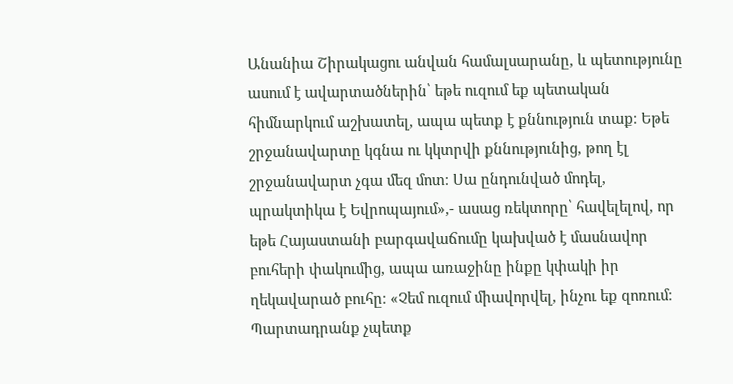Անանիա Շիրակացու անվան համալսարանը, և պետությունը ասում է ավարտածներին՝ եթե ուզում եք պետական հիմնարկում աշխատել, ապա պետք է քննություն տաք։ Եթե շրջանավարտը կգնա ու կկտրվի քննությունից, թող էլ շրջանավարտ չգա մեզ մոտ։ Սա ընդունված մոդել, պրակտիկա է Եվրոպայում»,- ասաց ռեկտորը՝ հավելելով, որ եթե Հայաստանի բարգավաճումը կախված է մասնավոր բուհերի փակումից, ապա առաջինը ինքը կփակի իր ղեկավարած բուհը։ «Չեմ ուզում միավորվել, ինչու եք զոռում։ Պարտադրանք չպետք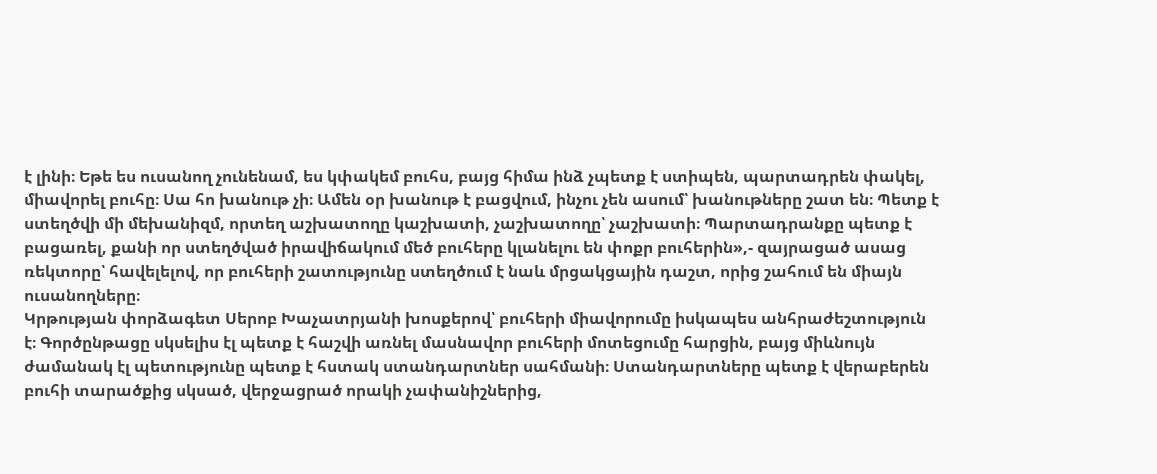է լինի։ Եթե ես ուսանող չունենամ, ես կփակեմ բուհս, բայց հիմա ինձ չպետք է ստիպեն, պարտադրեն փակել, միավորել բուհը։ Սա հո խանութ չի։ Ամեն օր խանութ է բացվում, ինչու չեն ասում՝ խանութները շատ են։ Պետք է ստեղծվի մի մեխանիզմ, որտեղ աշխատողը կաշխատի, չաշխատողը՝ չաշխատի։ Պարտադրանքը պետք է բացառել, քանի որ ստեղծված իրավիճակում մեծ բուհերը կլանելու են փոքր բուհերին»,- զայրացած ասաց ռեկտորը՝ հավելելով, որ բուհերի շատությունը ստեղծում է նաև մրցակցային դաշտ, որից շահում են միայն ուսանողները։
Կրթության փորձագետ Սերոբ Խաչատրյանի խոսքերով՝ բուհերի միավորումը իսկապես անհրաժեշտություն է։ Գործընթացը սկսելիս էլ պետք է հաշվի առնել մասնավոր բուհերի մոտեցումը հարցին, բայց միևնույն ժամանակ էլ պետությունը պետք է հստակ ստանդարտներ սահմանի։ Ստանդարտները պետք է վերաբերեն բուհի տարածքից սկսած, վերջացրած որակի չափանիշներից,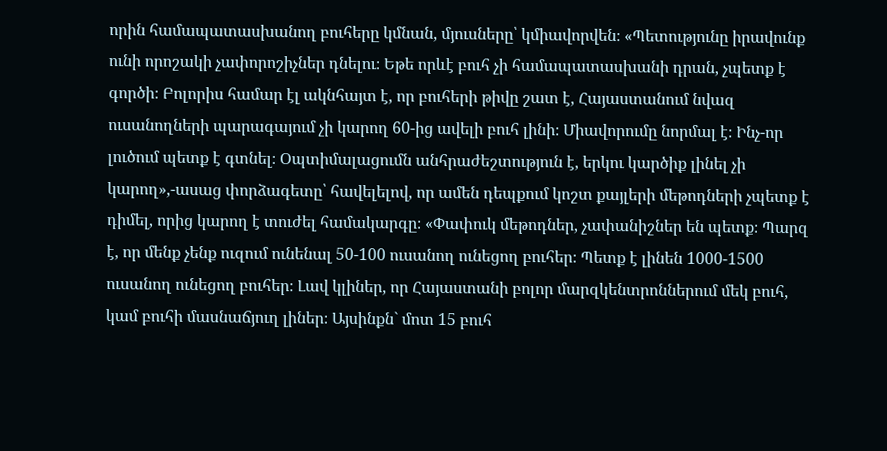որին համապատասխանող բուհերը կմնան, մյուսները՝ կմիավորվեն։ «Պետությունը իրավունք ունի որոշակի չափորոշիչներ դնելու։ Եթե որևէ բուհ չի համապատասխանի դրան, չպետք է գործի։ Բոլորիս համար էլ ակնհայտ է, որ բուհերի թիվը շատ է, Հայաստանում նվազ ուսանողների պարագայում չի կարող 60-ից ավելի բուհ լինի։ Միավորումը նորմալ է։ Ինչ-որ լուծում պետք է գտնել։ Օպտիմալացումն անհրաժեշտություն է, երկու կարծիք լինել չի կարող»,-ասաց փորձագետը՝ հավելելով, որ ամեն դեպքում կոշտ քայլերի մեթոդների չպետք է դիմել, որից կարող է տուժել համակարգը։ «Փափուկ մեթոդներ, չափանիշներ են պետք։ Պարզ է, որ մենք չենք ուզում ունենալ 50-100 ուսանող ունեցող բուհեր։ Պետք է լինեն 1000-1500 ուսանող ունեցող բուհեր։ Լավ կլիներ, որ Հայաստանի բոլոր մարզկենտրոններում մեկ բուհ, կամ բուհի մասնաճյուղ լիներ։ Այսինքն` մոտ 15 բուհ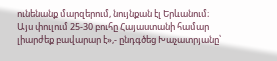ունենանք մարզերում, նույնքան էլ Երևանում։ Այս փուլում 25-30 բուհը Հայաստանի համար լիարժեք բավարար է»,- ընդգծեց Խաչատրյանը՝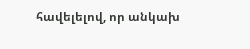հավելելով, որ անկախ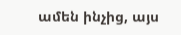ամեն ինչից, այս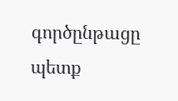գործընթացը պետք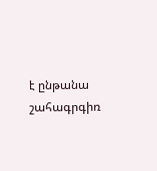է ընթանա շահագրգիռ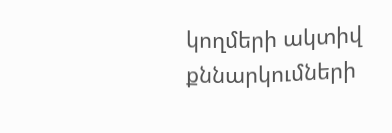կողմերի ակտիվ քննարկումների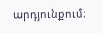արդյունքում։